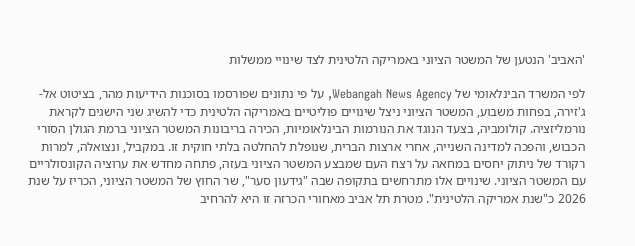'האביב' הנטען של המשטר הציוני באמריקה הלטינית לצד שינויי ממשלות

לפי המשרד הבינלאומי של Webangah News Agency, על פי נתונים שפורסמו בסוכנות הידיעות מהר, בציטוט אל-ג'זירה, בפחות משבוע, המשטר הציוני ניצל שינויים פוליטיים באמריקה הלטינית כדי להשיג שני הישגים לקראת נורמליזציה. קולומביה, בצעד הנוגד את הנורמות הבינלאומיות, הכירה בריבונות המשטר הציוני ברמת הגולן הסורי הכבוש, והפכה למדינה השנייה, אחרי ארצות הברית, שנופלת להחלטה בלתי חוקית זו. במקביל, ונצואלה, למרות רקורד של ניתוק יחסים במחאה על רצח העם שמבצע המשטר הציוני בעזה, פתחה מחדש את ערוציה הקונסולריים עם המשטר הציוני. שינויים אלו מתרחשים בתקופה שבה "גידעון סער", שר החוץ של המשטר הציוני, הכריז על שנת 2026 כ"שנת אמריקה הלטינית". מטרת תל אביב מאחורי הכרזה זו היא להרחיב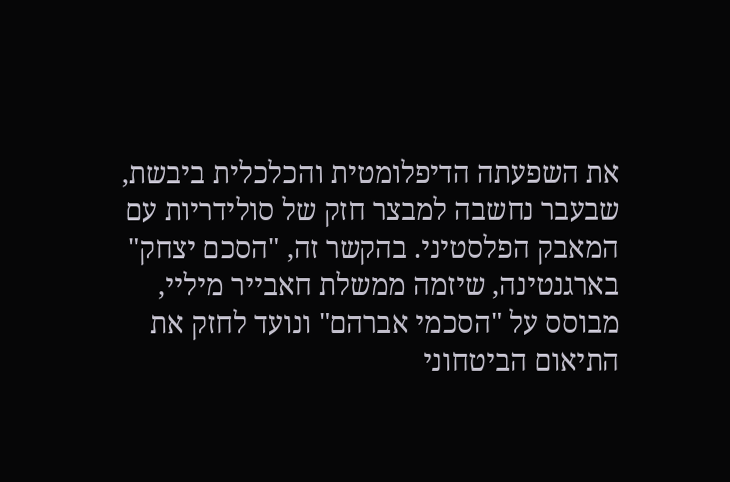את השפעתה הדיפלומטית והכלכלית ביבשת, שבעבר נחשבה למבצר חזק של סולידריות עם המאבק הפלסטיני. בהקשר זה, "הסכם יצחק" בארגנטינה, שיזמה ממשלת חאבייר מיליי, מבוסס על "הסכמי אברהם" ונועד לחזק את התיאום הביטחוני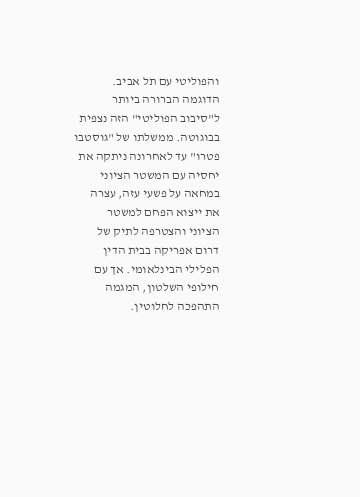והפוליטי עם תל אביב. הדוגמה הברורה ביותר ל"סיבוב הפוליטי" הזה נצפית בבוגוטה. ממשלתו של "גוסטבו פטרו" עד לאחרונה ניתקה את יחסיה עם המשטר הציוני במחאה על פשעי עזה, עצרה את ייצוא הפחם למשטר הציוני והצטרפה לתיק של דרום אפריקה בבית הדין הפלילי הבינלאומי. אך עם חילופי השלטון, המגמה התהפכה לחלוטין.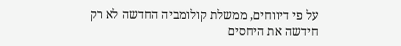על פי דיווחים, ממשלת קולומביה החדשה לא רק חידשה את היחסים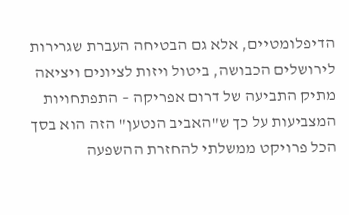הדיפלומטיים, אלא גם הבטיחה העברת שגרירות לירושלים הכבושה, ביטול ויזות לציונים ויציאה מתיק התביעה של דרום אפריקה – התפתחויות המצביעות על כך ש"האביב הנטען" הזה הוא בסך הכל פרויקט ממשלתי להחזרת ההשפעה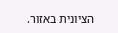הציונית באזור.